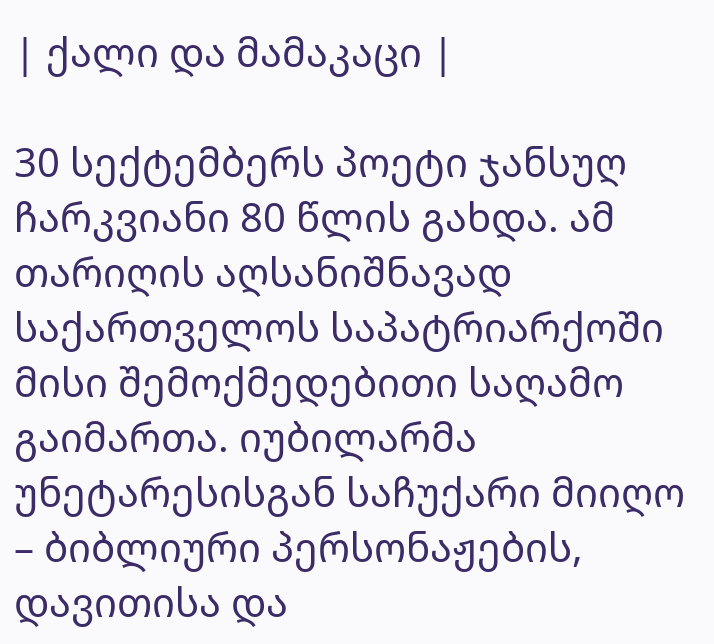| ქალი და მამაკაცი |

30 სექტემბერს პოეტი ჯანსუღ ჩარკვიანი 80 წლის გახდა. ამ თარიღის აღსანიშნავად საქართველოს საპატრიარქოში მისი შემოქმედებითი საღამო გაიმართა. იუბილარმა უნეტარესისგან საჩუქარი მიიღო – ბიბლიური პერსონაჟების, დავითისა და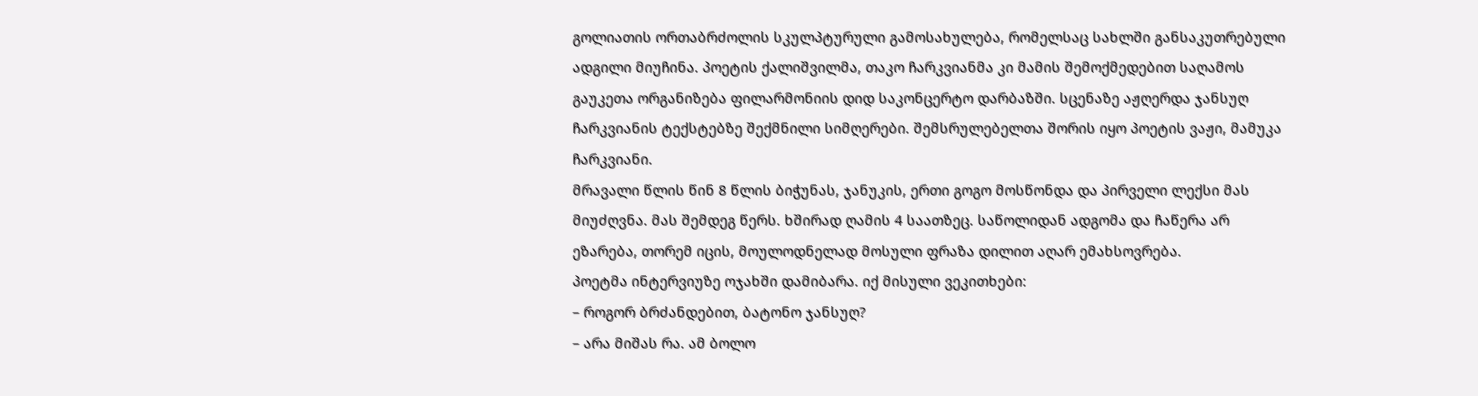გოლიათის ორთაბრძოლის სკულპტურული გამოსახულება, რომელსაც სახლში განსაკუთრებული ადგილი მიუჩინა. პოეტის ქალიშვილმა, თაკო ჩარკვიანმა კი მამის შემოქმედებით საღამოს გაუკეთა ორგანიზება ფილარმონიის დიდ საკონცერტო დარბაზში. სცენაზე აჟღერდა ჯანსუღ ჩარკვიანის ტექსტებზე შექმნილი სიმღერები. შემსრულებელთა შორის იყო პოეტის ვაჟი, მამუკა ჩარკვიანი.
მრავალი წლის წინ 8 წლის ბიჭუნას, ჯანუკის, ერთი გოგო მოსწონდა და პირველი ლექსი მას მიუძღვნა. მას შემდეგ წერს. ხშირად ღამის 4 საათზეც. საწოლიდან ადგომა და ჩაწერა არ ეზარება, თორემ იცის, მოულოდნელად მოსული ფრაზა დილით აღარ ემახსოვრება.
პოეტმა ინტერვიუზე ოჯახში დამიბარა. იქ მისული ვეკითხები:
– როგორ ბრძანდებით, ბატონო ჯანსუღ?
– არა მიშას რა. ამ ბოლო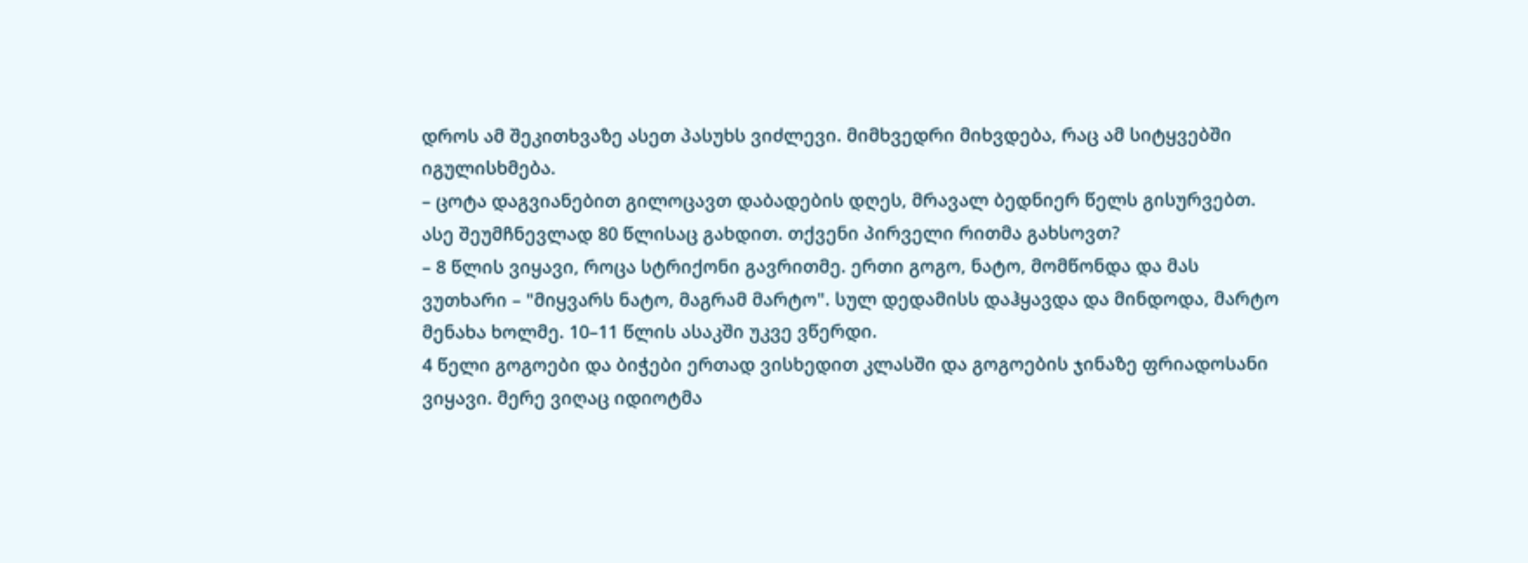დროს ამ შეკითხვაზე ასეთ პასუხს ვიძლევი. მიმხვედრი მიხვდება, რაც ამ სიტყვებში იგულისხმება.
– ცოტა დაგვიანებით გილოცავთ დაბადების დღეს, მრავალ ბედნიერ წელს გისურვებთ. ასე შეუმჩნევლად 80 წლისაც გახდით. თქვენი პირველი რითმა გახსოვთ?
– 8 წლის ვიყავი, როცა სტრიქონი გავრითმე. ერთი გოგო, ნატო, მომწონდა და მას ვუთხარი – "მიყვარს ნატო, მაგრამ მარტო". სულ დედამისს დაჰყავდა და მინდოდა, მარტო მენახა ხოლმე. 10–11 წლის ასაკში უკვე ვწერდი.
4 წელი გოგოები და ბიჭები ერთად ვისხედით კლასში და გოგოების ჯინაზე ფრიადოსანი ვიყავი. მერე ვიღაც იდიოტმა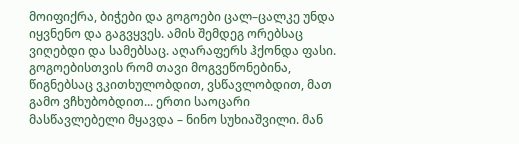მოიფიქრა, ბიჭები და გოგოები ცალ–ცალკე უნდა იყვნენო და გაგვყვეს. ამის შემდეგ ორებსაც ვიღებდი და სამებსაც. აღარაფერს ჰქონდა ფასი. გოგოებისთვის რომ თავი მოგვეწონებინა, წიგნებსაც ვკითხულობდით, ვსწავლობდით, მათ გამო ვჩხუბობდით... ერთი საოცარი მასწავლებელი მყავდა – ნინო სუხიაშვილი. მან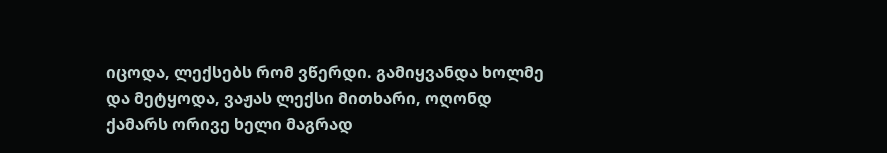იცოდა, ლექსებს რომ ვწერდი. გამიყვანდა ხოლმე და მეტყოდა, ვაჟას ლექსი მითხარი, ოღონდ ქამარს ორივე ხელი მაგრად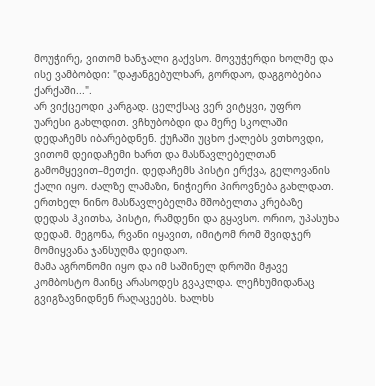მოუჭირე, ვითომ ხანჯალი გაქვსო. მოვუჭერდი ხოლმე და ისე ვამბობდი: "დაჟანგებულხარ, გორდაო, დაგგობებია ქარქაში...".
არ ვიქცეოდი კარგად. ცელქსაც ვერ ვიტყვი, უფრო უარესი გახლდით. ვჩხუბობდი და მერე სკოლაში დედაჩემს იბარებდნენ. ქუჩაში უცხო ქალებს ვთხოვდი, ვითომ დეიდაჩემი ხართ და მასწავლებელთან გამომყევით–მეთქი. დედაჩემს პისტი ერქვა, გელოვანის ქალი იყო. ძალზე ლამაზი, ნიჭიერი პიროვნება გახლდათ. ერთხელ ნინო მასწავლებელმა მშობელთა კრებაზე დედას ჰკითხა, პისტი, რამდენი და გყავსო. ორიო, უპასუხა დედამ. მეგონა, რვანი იყავით, იმიტომ რომ შვიდჯერ მომიყვანა ჯანსუღმა დეიდაო.
მამა აგრონომი იყო და იმ საშინელ დროში მჟავე კომბოსტო მაინც არასოდეს გვაკლდა. ლეჩხუმიდანაც გვიგზავნიდნენ რაღაცეებს. ხალხს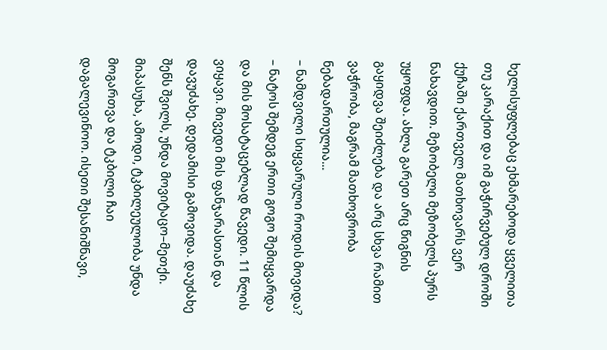ხელისუფლებაც ეხმარებოდა ყველითა თუ კარაქით და იმ გაჭირვებულ დროში ქუჩაში ქართველ მათხოვარს ვერ ნახავდით. მეზობელი მეზობელს პურს უყოფდა. ახლა გარეთ არც წიგნის გაყიდვა შეიძლება და არც სხვა რამით ვაჭრობა, მაგრამ მათხოვრობა ნებადართულია...
– ნამდვილი სიყვარული როდის მოვიდა?
– ნატოს შემდეგ ერთი გოგო შემიყვარდა და მის მოსატაცებლად წავედი. 11 წლის ვიყავი. მივედი მის ფანჯარასთან და დავუძახე. დედამისი გამოვიდა. დაუძახე შენს შვილს, უნდა მოვიტაცო–მეთქი. მიპასუხა, ამოდი, ტკბილეულობა უნდა მოგართვა და ტკბილი ჩაი დაგალევინოო. ისეთი შესანიშნავი,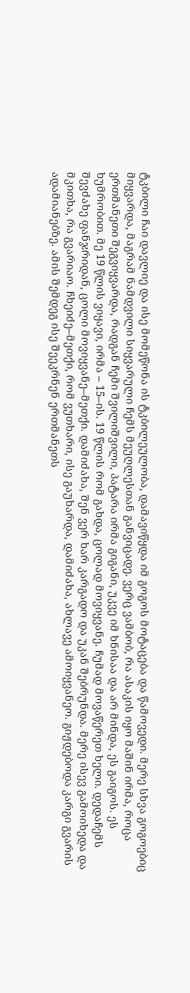ტკბილი ჩაი დავლიე და ისე მომეწონა ის ტკბილეულობა, დამავიწყდა იმ გოგოს მოტაცება და წამოვედი. მერე სხვა გოგოებიც მიყვარდა, მაგრამ ნამდვილი სიყვარული ჩემს მეუღლესთან განვიცადე. ვერც ვამბობ, რა ასაკის იყო მაშინ ირმა, როცა ერთმანეთი შეგვიყვარდა, რადგან ჩემი შვილიშვილი, პატარა ირმა გიგანი, უკვე იმ ხნისაა და არ მინდა, ეს გაიგოს. ეს ხუმრობით. მე 19 წლის ვიყავი, ირმა – 15–ის. 19 წლის რომ გახდა, ცოლად მოვიყვანე. ჩუმად მოვაწერეთ ხელი. დედაჩემს შევძახე ფანჯრიდან, ცოლი მოვიყვანე–მეთქი. დამიძახა, შენ ვერ ხარ კარგადო და უკან შებრუნდა. მერე ისევ გამოიხედა და მკითხა, რა გვარიაო. ჩხეიძე–მეთქი, რომ ვუთხარი, ისე გაუხარდა, დამიძახა, ახლავე ამოიყვანეო. გიჟდებოდა კარგი გვარის ადამიანებზე. ამის შემდეგ ისე შეეკრნენ ერთმანეთს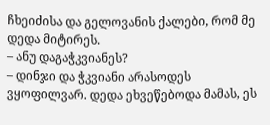ჩხეიძისა და გელოვანის ქალები, რომ მე დედა მიტირეს.
– ანუ დაგაჭკვიანეს?
– დინჯი და ჭკვიანი არასოდეს ვყოფილვარ. დედა ეხვეწებოდა მამას, ეს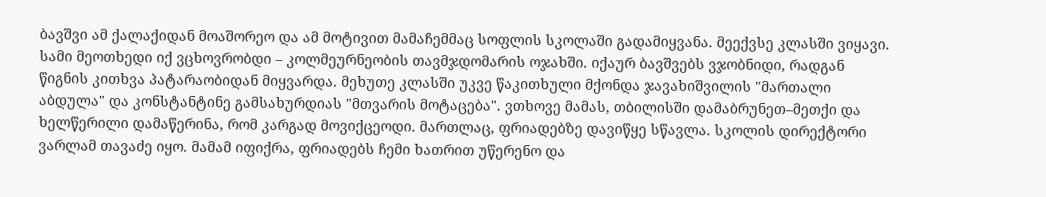ბავშვი ამ ქალაქიდან მოაშორეო და ამ მოტივით მამაჩემმაც სოფლის სკოლაში გადამიყვანა. მეექვსე კლასში ვიყავი. სამი მეოთხედი იქ ვცხოვრობდი – კოლმეურნეობის თავმჯდომარის ოჯახში. იქაურ ბავშვებს ვჯობნიდი, რადგან წიგნის კითხვა პატარაობიდან მიყვარდა. მეხუთე კლასში უკვე წაკითხული მქონდა ჯავახიშვილის "მართალი აბდულა" და კონსტანტინე გამსახურდიას "მთვარის მოტაცება". ვთხოვე მამას, თბილისში დამაბრუნეთ–მეთქი და ხელწერილი დამაწერინა, რომ კარგად მოვიქცეოდი. მართლაც, ფრიადებზე დავიწყე სწავლა. სკოლის დირექტორი ვარლამ თავაძე იყო. მამამ იფიქრა, ფრიადებს ჩემი ხათრით უწერენო და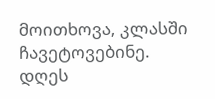მოითხოვა, კლასში ჩავეტოვებინე. დღეს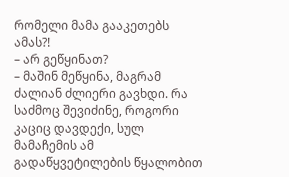რომელი მამა გააკეთებს ამას?!
– არ გეწყინათ?
– მაშინ მეწყინა, მაგრამ ძალიან ძლიერი გავხდი. რა საძმოც შევიძინე, როგორი კაციც დავდექი, სულ მამაჩემის ამ გადაწყვეტილების წყალობით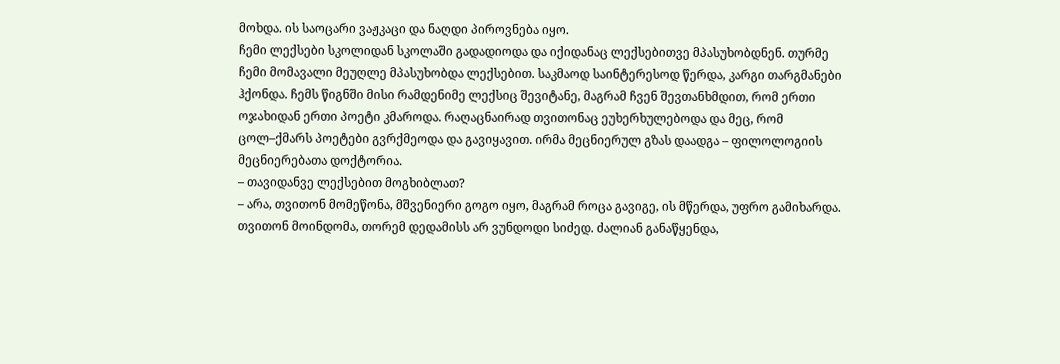მოხდა. ის საოცარი ვაჟკაცი და ნაღდი პიროვნება იყო.
ჩემი ლექსები სკოლიდან სკოლაში გადადიოდა და იქიდანაც ლექსებითვე მპასუხობდნენ. თურმე ჩემი მომავალი მეუღლე მპასუხობდა ლექსებით. საკმაოდ საინტერესოდ წერდა, კარგი თარგმანები ჰქონდა. ჩემს წიგნში მისი რამდენიმე ლექსიც შევიტანე, მაგრამ ჩვენ შევთანხმდით, რომ ერთი ოჯახიდან ერთი პოეტი კმაროდა. რაღაცნაირად თვითონაც ეუხერხულებოდა და მეც, რომ ცოლ–ქმარს პოეტები გვრქმეოდა და გავიყავით. ირმა მეცნიერულ გზას დაადგა – ფილოლოგიის მეცნიერებათა დოქტორია.
– თავიდანვე ლექსებით მოგხიბლათ?
– არა, თვითონ მომეწონა, მშვენიერი გოგო იყო, მაგრამ როცა გავიგე, ის მწერდა, უფრო გამიხარდა. თვითონ მოინდომა, თორემ დედამისს არ ვუნდოდი სიძედ. ძალიან განაწყენდა,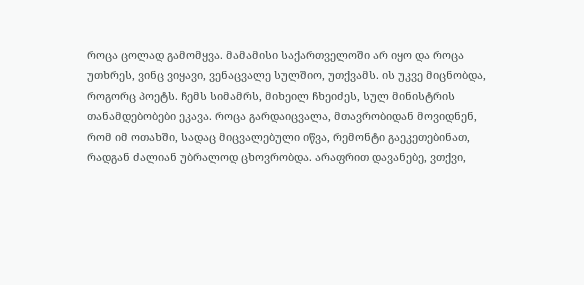როცა ცოლად გამომყვა. მამამისი საქართველოში არ იყო და როცა უთხრეს, ვინც ვიყავი, ვენაცვალე სულშიო, უთქვამს. ის უკვე მიცნობდა, როგორც პოეტს. ჩემს სიმამრს, მიხეილ ჩხეიძეს, სულ მინისტრის თანამდებობები ეკავა. როცა გარდაიცვალა, მთავრობიდან მოვიდნენ, რომ იმ ოთახში, სადაც მიცვალებული იწვა, რემონტი გაეკეთებინათ, რადგან ძალიან უბრალოდ ცხოვრობდა. არაფრით დავანებე, ვთქვი,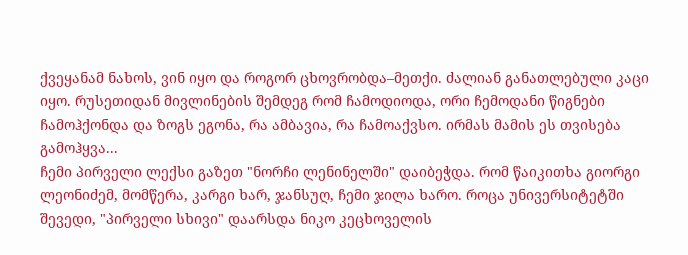ქვეყანამ ნახოს, ვინ იყო და როგორ ცხოვრობდა–მეთქი. ძალიან განათლებული კაცი იყო. რუსეთიდან მივლინების შემდეგ რომ ჩამოდიოდა, ორი ჩემოდანი წიგნები ჩამოჰქონდა და ზოგს ეგონა, რა ამბავია, რა ჩამოაქვსო. ირმას მამის ეს თვისება გამოჰყვა...
ჩემი პირველი ლექსი გაზეთ "ნორჩი ლენინელში" დაიბეჭდა. რომ წაიკითხა გიორგი ლეონიძემ, მომწერა, კარგი ხარ, ჯანსუღ, ჩემი ჯილა ხარო. როცა უნივერსიტეტში შევედი, "პირველი სხივი" დაარსდა ნიკო კეცხოველის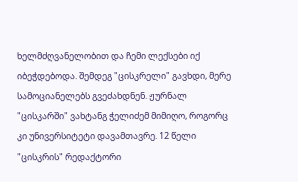ხელმძღვანელობით და ჩემი ლექსები იქ იბეჭდებოდა. შემდეგ "ცისკრელი" გავხდი, მერე სამოციანელებს გვეძახდნენ. ჟურნალ "ცისკარში" ვახტანგ ჭელიძემ მიმიღო, როგორც კი უნივერსიტეტი დავამთავრე. 12 წელი "ცისკრის" რედაქტორი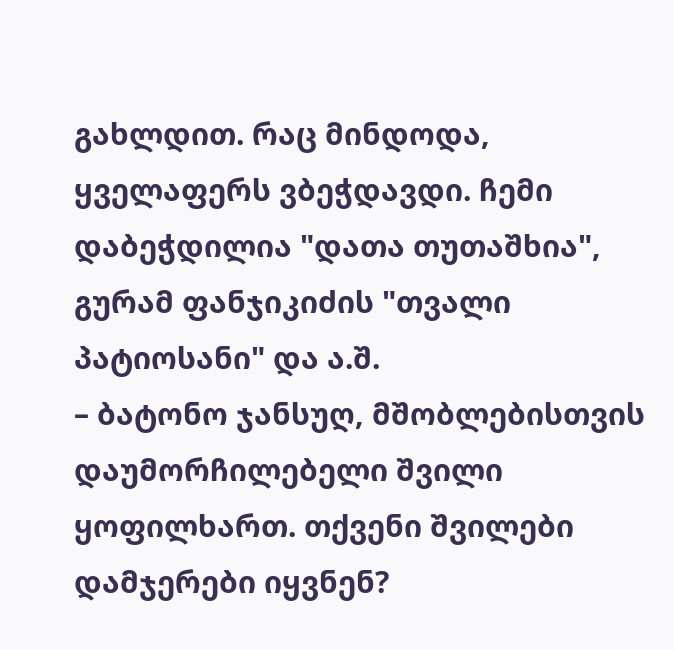გახლდით. რაც მინდოდა, ყველაფერს ვბეჭდავდი. ჩემი დაბეჭდილია "დათა თუთაშხია", გურამ ფანჯიკიძის "თვალი პატიოსანი" და ა.შ.
– ბატონო ჯანსუღ, მშობლებისთვის დაუმორჩილებელი შვილი ყოფილხართ. თქვენი შვილები დამჯერები იყვნენ?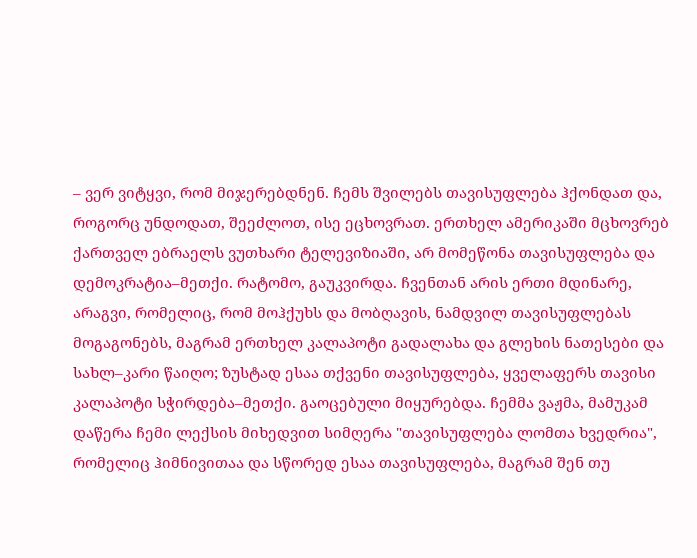– ვერ ვიტყვი, რომ მიჯერებდნენ. ჩემს შვილებს თავისუფლება ჰქონდათ და, როგორც უნდოდათ, შეეძლოთ, ისე ეცხოვრათ. ერთხელ ამერიკაში მცხოვრებ ქართველ ებრაელს ვუთხარი ტელევიზიაში, არ მომეწონა თავისუფლება და დემოკრატია–მეთქი. რატომო, გაუკვირდა. ჩვენთან არის ერთი მდინარე, არაგვი, რომელიც, რომ მოჰქუხს და მობღავის, ნამდვილ თავისუფლებას მოგაგონებს, მაგრამ ერთხელ კალაპოტი გადალახა და გლეხის ნათესები და სახლ–კარი წაიღო; ზუსტად ესაა თქვენი თავისუფლება, ყველაფერს თავისი კალაპოტი სჭირდება–მეთქი. გაოცებული მიყურებდა. ჩემმა ვაჟმა, მამუკამ დაწერა ჩემი ლექსის მიხედვით სიმღერა "თავისუფლება ლომთა ხვედრია", რომელიც ჰიმნივითაა და სწორედ ესაა თავისუფლება, მაგრამ შენ თუ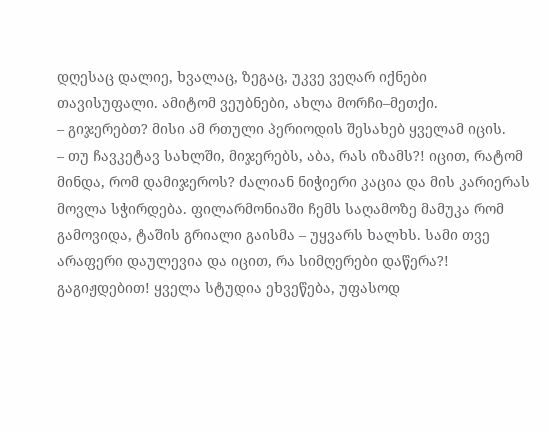დღესაც დალიე, ხვალაც, ზეგაც, უკვე ვეღარ იქნები თავისუფალი. ამიტომ ვეუბნები, ახლა მორჩი–მეთქი.
– გიჯერებთ? მისი ამ რთული პერიოდის შესახებ ყველამ იცის.
– თუ ჩავკეტავ სახლში, მიჯერებს, აბა, რას იზამს?! იცით, რატომ მინდა, რომ დამიჯეროს? ძალიან ნიჭიერი კაცია და მის კარიერას მოვლა სჭირდება. ფილარმონიაში ჩემს საღამოზე მამუკა რომ გამოვიდა, ტაშის გრიალი გაისმა – უყვარს ხალხს. სამი თვე არაფერი დაულევია და იცით, რა სიმღერები დაწერა?! გაგიჟდებით! ყველა სტუდია ეხვეწება, უფასოდ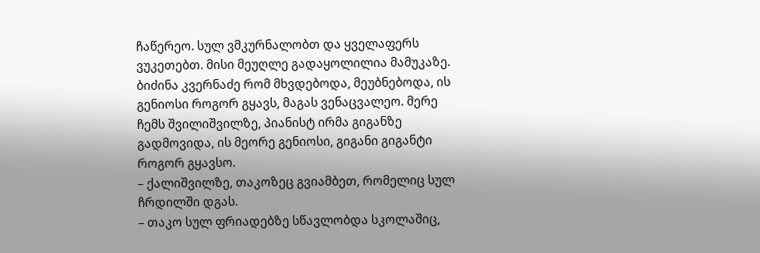ჩაწერეო. სულ ვმკურნალობთ და ყველაფერს ვუკეთებთ. მისი მეუღლე გადაყოლილია მამუკაზე. ბიძინა კვერნაძე რომ მხვდებოდა, მეუბნებოდა, ის გენიოსი როგორ გყავს, მაგას ვენაცვალეო. მერე ჩემს შვილიშვილზე, პიანისტ ირმა გიგანზე გადმოვიდა, ის მეორე გენიოსი, გიგანი გიგანტი როგორ გყავსო.
– ქალიშვილზე, თაკოზეც გვიამბეთ, რომელიც სულ ჩრდილში დგას.
– თაკო სულ ფრიადებზე სწავლობდა სკოლაშიც,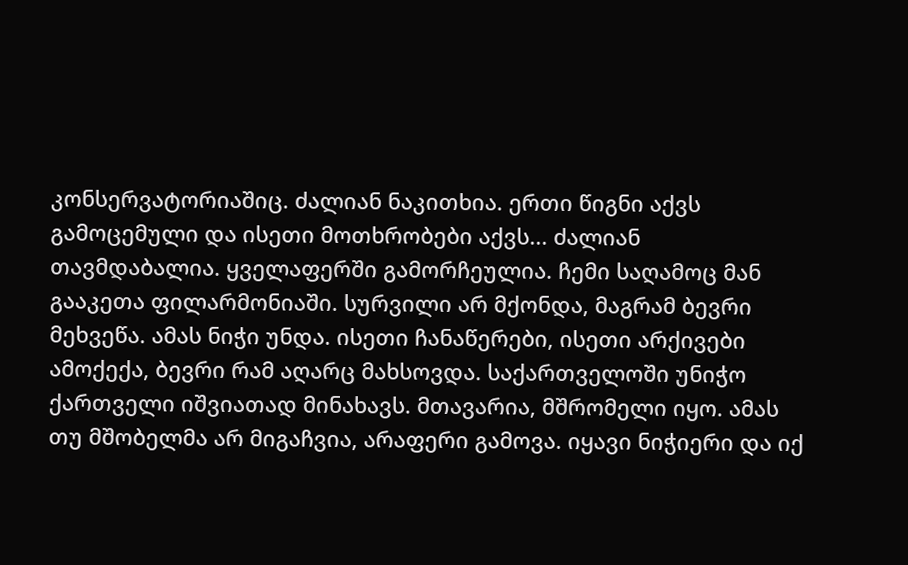კონსერვატორიაშიც. ძალიან ნაკითხია. ერთი წიგნი აქვს გამოცემული და ისეთი მოთხრობები აქვს... ძალიან თავმდაბალია. ყველაფერში გამორჩეულია. ჩემი საღამოც მან გააკეთა ფილარმონიაში. სურვილი არ მქონდა, მაგრამ ბევრი მეხვეწა. ამას ნიჭი უნდა. ისეთი ჩანაწერები, ისეთი არქივები ამოქექა, ბევრი რამ აღარც მახსოვდა. საქართველოში უნიჭო ქართველი იშვიათად მინახავს. მთავარია, მშრომელი იყო. ამას თუ მშობელმა არ მიგაჩვია, არაფერი გამოვა. იყავი ნიჭიერი და იქ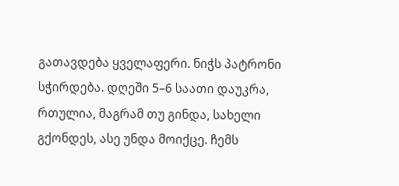გათავდება ყველაფერი. ნიჭს პატრონი სჭირდება. დღეში 5–6 საათი დაუკრა, რთულია, მაგრამ თუ გინდა, სახელი გქონდეს, ასე უნდა მოიქცე. ჩემს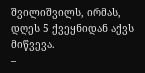შვილიშვილს, ირმას, დღეს 5 ქვეყნიდან აქვს მიწვევა.
–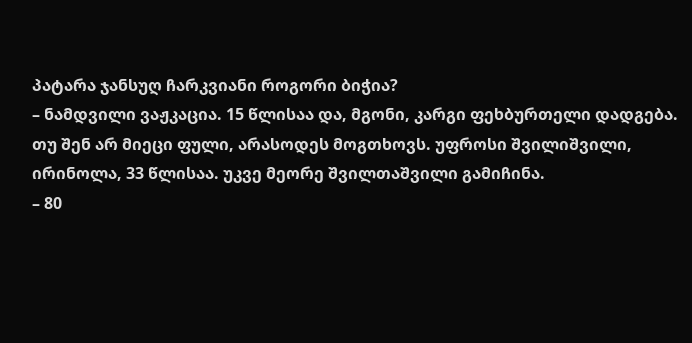პატარა ჯანსუღ ჩარკვიანი როგორი ბიჭია?
– ნამდვილი ვაჟკაცია. 15 წლისაა და, მგონი, კარგი ფეხბურთელი დადგება. თუ შენ არ მიეცი ფული, არასოდეს მოგთხოვს. უფროსი შვილიშვილი, ირინოლა, 33 წლისაა. უკვე მეორე შვილთაშვილი გამიჩინა.
– 80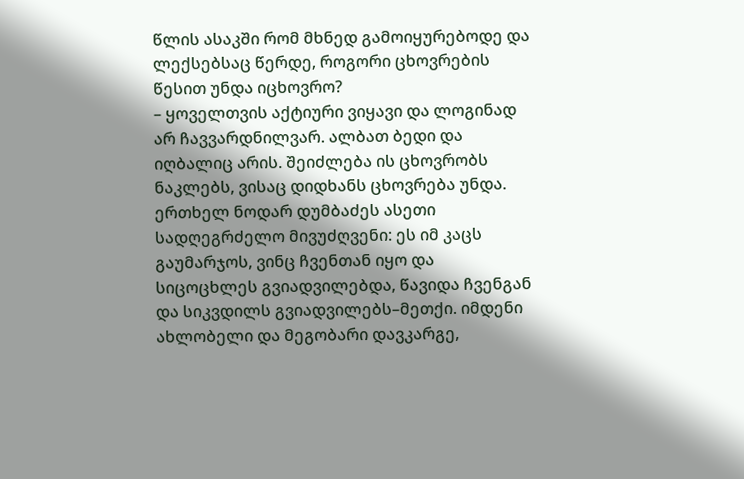წლის ასაკში რომ მხნედ გამოიყურებოდე და ლექსებსაც წერდე, როგორი ცხოვრების წესით უნდა იცხოვრო?
– ყოველთვის აქტიური ვიყავი და ლოგინად არ ჩავვარდნილვარ. ალბათ ბედი და იღბალიც არის. შეიძლება ის ცხოვრობს ნაკლებს, ვისაც დიდხანს ცხოვრება უნდა. ერთხელ ნოდარ დუმბაძეს ასეთი სადღეგრძელო მივუძღვენი: ეს იმ კაცს გაუმარჯოს, ვინც ჩვენთან იყო და სიცოცხლეს გვიადვილებდა, წავიდა ჩვენგან და სიკვდილს გვიადვილებს–მეთქი. იმდენი ახლობელი და მეგობარი დავკარგე,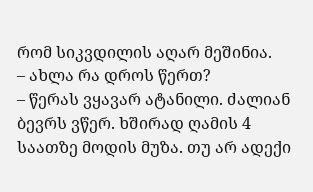რომ სიკვდილის აღარ მეშინია.
– ახლა რა დროს წერთ?
– წერას ვყავარ ატანილი. ძალიან ბევრს ვწერ. ხშირად ღამის 4 საათზე მოდის მუზა. თუ არ ადექი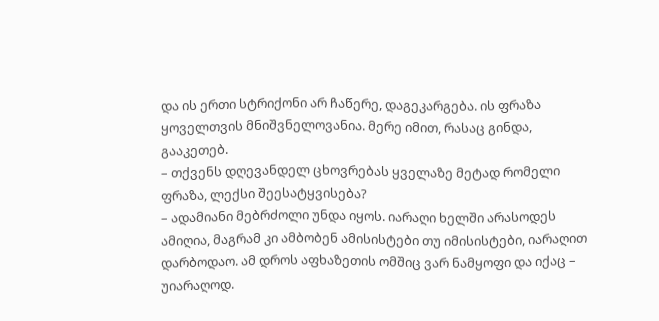და ის ერთი სტრიქონი არ ჩაწერე, დაგეკარგება. ის ფრაზა ყოველთვის მნიშვნელოვანია. მერე იმით, რასაც გინდა, გააკეთებ.
– თქვენს დღევანდელ ცხოვრებას ყველაზე მეტად რომელი ფრაზა, ლექსი შეესატყვისება?
– ადამიანი მებრძოლი უნდა იყოს. იარაღი ხელში არასოდეს ამიღია, მაგრამ კი ამბობენ ამისისტები თუ იმისისტები, იარაღით დარბოდაო. ამ დროს აფხაზეთის ომშიც ვარ ნამყოფი და იქაც – უიარაღოდ.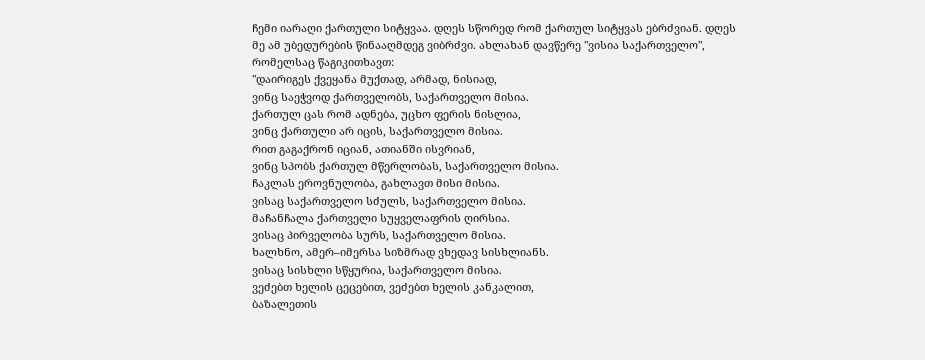ჩემი იარაღი ქართული სიტყვაა. დღეს სწორედ რომ ქართულ სიტყვას ებრძვიან. დღეს მე ამ უბედურების წინააღმდეგ ვიბრძვი. ახლახან დავწერე "ვისია საქართველო", რომელსაც წაგიკითხავთ:
"დაირიგეს ქვეყანა მუქთად, არმად, ნისიად,
ვინც საეჭვოდ ქართველობს, საქართველო მისია.
ქართულ ცას რომ ადნება, უცხო ფერის ნისლია,
ვინც ქართული არ იცის, საქართველო მისია.
რით გაგაქრონ იციან, ათიანში ისვრიან,
ვინც სპობს ქართულ მწერლობას, საქართველო მისია.
ჩაკლას ეროვნულობა, გახლავთ მისი მისია.
ვისაც საქართველო სძულს, საქართველო მისია.
მაჩანჩალა ქართველი სუყველაფრის ღირსია.
ვისაც პირველობა სურს, საქართველო მისია.
ხალხნო, ამერ–იმერსა სიზმრად ვხედავ სისხლიანს.
ვისაც სისხლი სწყურია, საქართველო მისია.
ვეძებთ ხელის ცეცებით, ვეძებთ ხელის კანკალით,
ბაზალეთის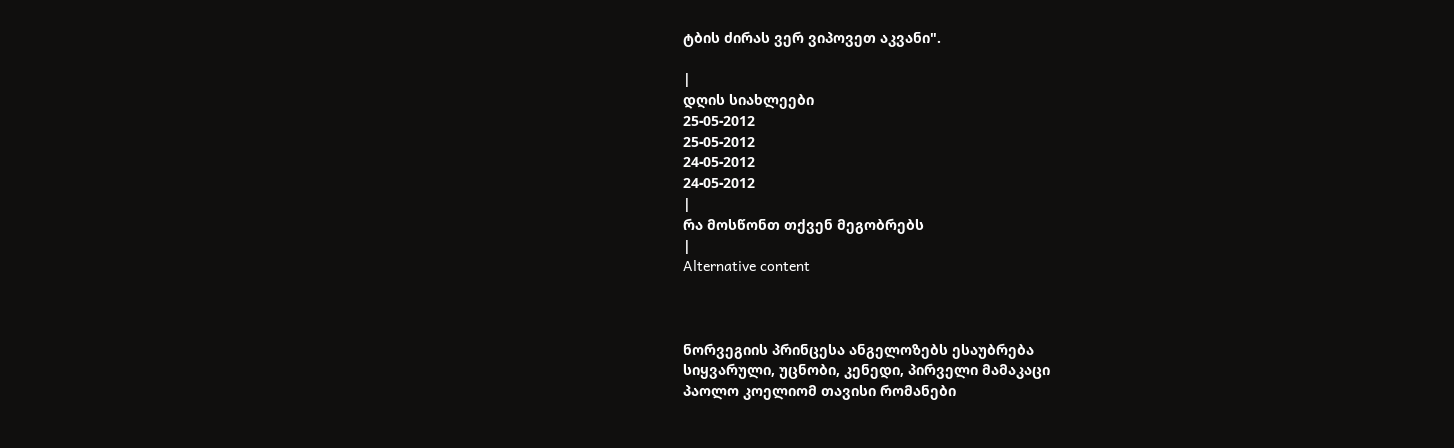ტბის ძირას ვერ ვიპოვეთ აკვანი".

|
დღის სიახლეები
25-05-2012
25-05-2012
24-05-2012
24-05-2012
|
რა მოსწონთ თქვენ მეგობრებს
|
Alternative content



ნორვეგიის პრინცესა ანგელოზებს ესაუბრება
სიყვარული, უცნობი, კენედი, პირველი მამაკაცი
პაოლო კოელიომ თავისი რომანები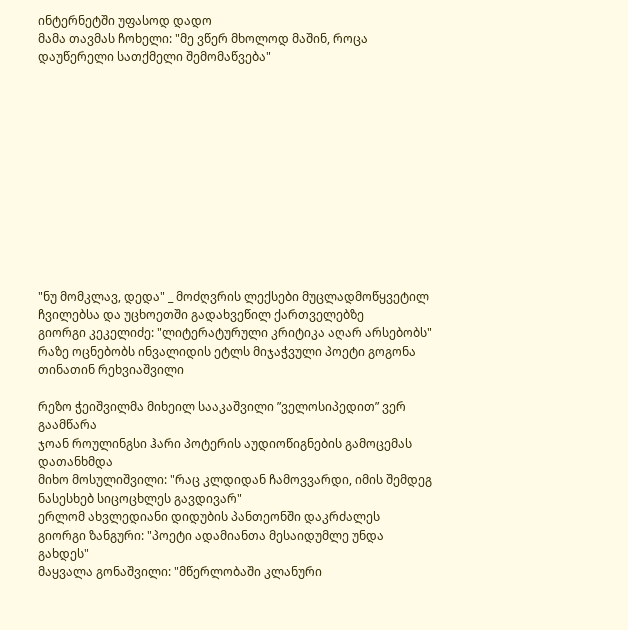ინტერნეტში უფასოდ დადო
მამა თავმას ჩოხელი: "მე ვწერ მხოლოდ მაშინ, როცა დაუწერელი სათქმელი შემომაწვება"












"ნუ მომკლავ, დედა" _ მოძღვრის ლექსები მუცლადმოწყვეტილ ჩვილებსა და უცხოეთში გადახვეწილ ქართველებზე
გიორგი კეკელიძე: "ლიტერატურული კრიტიკა აღარ არსებობს"
რაზე ოცნებობს ინვალიდის ეტლს მიჯაჭვული პოეტი გოგონა თინათინ რეხვიაშვილი

რეზო ჭეიშვილმა მიხეილ სააკაშვილი ”ველოსიპედით” ვერ გაამწარა
ჯოან როულინგსი ჰარი პოტერის აუდიოწიგნების გამოცემას დათანხმდა
მიხო მოსულიშვილი: "რაც კლდიდან ჩამოვვარდი, იმის შემდეგ ნასესხებ სიცოცხლეს გავდივარ"
ერლომ ახვლედიანი დიდუბის პანთეონში დაკრძალეს
გიორგი ზანგური: "პოეტი ადამიანთა მესაიდუმლე უნდა გახდეს"
მაყვალა გონაშვილი: "მწერლობაში კლანური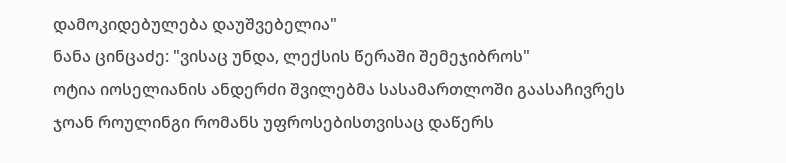დამოკიდებულება დაუშვებელია"
ნანა ცინცაძე: "ვისაც უნდა, ლექსის წერაში შემეჯიბროს"
ოტია იოსელიანის ანდერძი შვილებმა სასამართლოში გაასაჩივრეს
ჯოან როულინგი რომანს უფროსებისთვისაც დაწერს